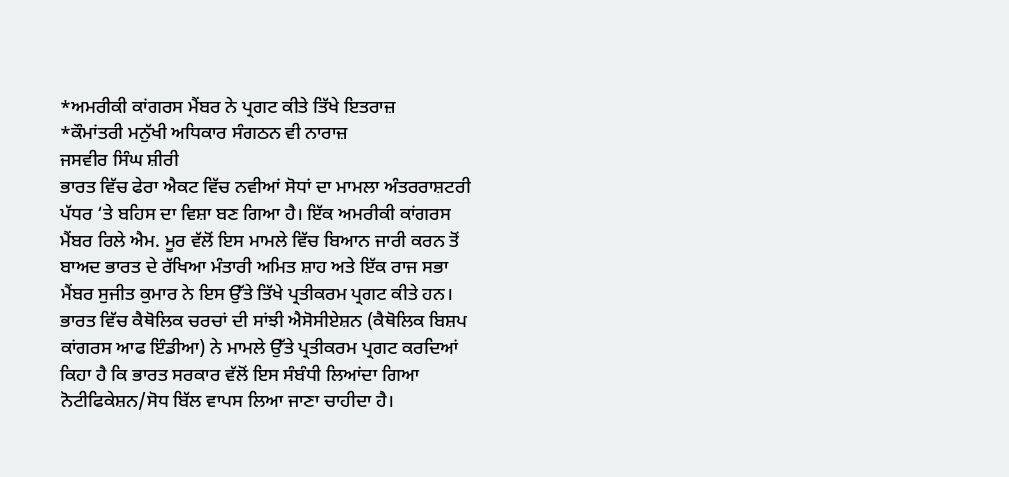*ਅਮਰੀਕੀ ਕਾਂਗਰਸ ਮੈਂਬਰ ਨੇ ਪ੍ਰਗਟ ਕੀਤੇ ਤਿੱਖੇ ਇਤਰਾਜ਼
*ਕੌਮਾਂਤਰੀ ਮਨੁੱਖੀ ਅਧਿਕਾਰ ਸੰਗਠਨ ਵੀ ਨਾਰਾਜ਼
ਜਸਵੀਰ ਸਿੰਘ ਸ਼ੀਰੀ
ਭਾਰਤ ਵਿੱਚ ਫੇਰਾ ਐਕਟ ਵਿੱਚ ਨਵੀਆਂ ਸੋਧਾਂ ਦਾ ਮਾਮਲਾ ਅੰਤਰਰਾਸ਼ਟਰੀ ਪੱਧਰ ‘ਤੇ ਬਹਿਸ ਦਾ ਵਿਸ਼ਾ ਬਣ ਗਿਆ ਹੈ। ਇੱਕ ਅਮਰੀਕੀ ਕਾਂਗਰਸ ਮੈਂਬਰ ਰਿਲੇ ਐਮ. ਮੂਰ ਵੱਲੋਂ ਇਸ ਮਾਮਲੇ ਵਿੱਚ ਬਿਆਨ ਜਾਰੀ ਕਰਨ ਤੋਂ ਬਾਅਦ ਭਾਰਤ ਦੇ ਰੱਖਿਆ ਮੰਤਾਰੀ ਅਮਿਤ ਸ਼ਾਹ ਅਤੇ ਇੱਕ ਰਾਜ ਸਭਾ ਮੈਂਬਰ ਸੁਜੀਤ ਕੁਮਾਰ ਨੇ ਇਸ ਉੱਤੇ ਤਿੱਖੇ ਪ੍ਰਤੀਕਰਮ ਪ੍ਰਗਟ ਕੀਤੇ ਹਨ। ਭਾਰਤ ਵਿੱਚ ਕੈਥੋਲਿਕ ਚਰਚਾਂ ਦੀ ਸਾਂਝੀ ਐਸੋਸੀਏਸ਼ਨ (ਕੈਥੋਲਿਕ ਬਿਸ਼ਪ ਕਾਂਗਰਸ ਆਫ ਇੰਡੀਆ) ਨੇ ਮਾਮਲੇ ਉੱਤੇ ਪ੍ਰਤੀਕਰਮ ਪ੍ਰਗਟ ਕਰਦਿਆਂ ਕਿਹਾ ਹੈ ਕਿ ਭਾਰਤ ਸਰਕਾਰ ਵੱਲੋਂ ਇਸ ਸੰਬੰਧੀ ਲਿਆਂਦਾ ਗਿਆ ਨੋਟੀਫਿਕੇਸ਼ਨ/ਸੋਧ ਬਿੱਲ ਵਾਪਸ ਲਿਆ ਜਾਣਾ ਚਾਹੀਦਾ ਹੈ।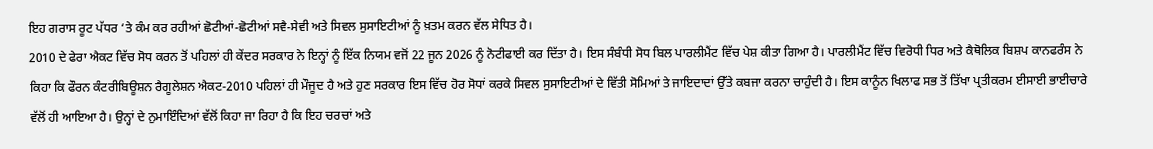ਇਹ ਗਰਾਸ ਰੂਟ ਪੱਧਰ ‘ਤੇ ਕੰਮ ਕਰ ਰਹੀਆਂ ਛੋਟੀਆਂ-ਛੋਟੀਆਂ ਸਵੈ-ਸੇਵੀ ਅਤੇ ਸਿਵਲ ਸੁਸਾਇਟੀਆਂ ਨੂੰ ਖ਼ਤਮ ਕਰਨ ਵੱਲ ਸੇਧਿਤ ਹੈ।
2010 ਦੇ ਫੇਰਾ ਐਕਟ ਵਿੱਚ ਸੋਧ ਕਰਨ ਤੋਂ ਪਹਿਲਾਂ ਹੀ ਕੇਂਦਰ ਸਰਕਾਰ ਨੇ ਇਨ੍ਹਾਂ ਨੂੰ ਇੱਕ ਨਿਯਮ ਵਜੋਂ 22 ਜੂਨ 2026 ਨੂੰ ਨੋਟੀਫਾਈ ਕਰ ਦਿੱਤਾ ਹੈ। ਇਸ ਸੰਬੰਧੀ ਸੋਧ ਬਿਲ ਪਾਰਲੀਮੈਂਟ ਵਿੱਚ ਪੇਸ਼ ਕੀਤਾ ਗਿਆ ਹੈ। ਪਾਰਲੀਮੈਂਟ ਵਿੱਚ ਵਿਰੋਧੀ ਧਿਰ ਅਤੇ ਕੈਥੋਲਿਕ ਬਿਸ਼ਪ ਕਾਨਫਰੰਸ ਨੇ ਕਿਹਾ ਕਿ ਫੌਰਨ ਕੰਟਰੀਬਿਊਸ਼ਨ ਰੈਗੂਲੇਸ਼ਨ ਐਕਟ-2010 ਪਹਿਲਾਂ ਹੀ ਮੌਜੂਦ ਹੈ ਅਤੇ ਹੁਣ ਸਰਕਾਰ ਇਸ ਵਿੱਚ ਹੋਰ ਸੋਧਾਂ ਕਰਕੇ ਸਿਵਲ ਸੁਸਾਇਟੀਆਂ ਦੇ ਵਿੱਤੀ ਸੋਮਿਆਂ ਤੇ ਜਾਇਦਾਦਾਂ ਉੱਤੇ ਕਬਜਾ ਕਰਨਾ ਚਾਹੁੰਦੀ ਹੈ। ਇਸ ਕਾਨੂੰਨ ਖਿਲਾਫ ਸਭ ਤੋਂ ਤਿੱਖਾ ਪ੍ਰਤੀਕਰਮ ਈਸਾਈ ਭਾਈਚਾਰੇ ਵੱਲੋਂ ਹੀ ਆਇਆ ਹੈ। ਉਨ੍ਹਾਂ ਦੇ ਨੁਮਾਇੰਦਿਆਂ ਵੱਲੋਂ ਕਿਹਾ ਜਾ ਰਿਹਾ ਹੈ ਕਿ ਇਹ ਚਰਚਾਂ ਅਤੇ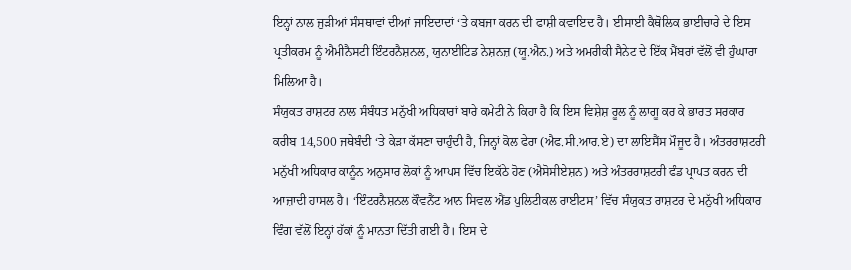ਇਨ੍ਹਾਂ ਨਾਲ ਜੁੜੀਆਂ ਸੰਸਥਾਵਾਂ ਦੀਆਂ ਜਾਇਦਾਦਾਂ ‘ਤੇ ਕਬਜਾ ਕਰਨ ਦੀ ਫਾਸ਼ੀ ਕਵਾਇਦ ਹੈ। ਈਸਾਈ ਕੈਥੋਲਿਕ ਭਾਈਚਾਰੇ ਦੇ ਇਸ ਪ੍ਰਤੀਕਰਮ ਨੂੰ ਐਮੀਨੈਸਟੀ ਇੰਟਰਨੈਸ਼ਨਲ, ਯੁਨਾਈਟਿਡ ਨੇਸ਼ਨਜ਼ (ਯੂ.ਐਨ.) ਅਤੇ ਅਮਰੀਕੀ ਸੈਨੇਟ ਦੇ ਇੱਕ ਮੈਂਬਰਾਂ ਵੱਲੋਂ ਵੀ ਹੁੰਘਾਰਾ ਮਿਲਿਆ ਹੈ।
ਸੰਯੁਕਤ ਰਾਸ਼ਟਰ ਨਾਲ ਸੰਬੰਧਤ ਮਨੁੱਖੀ ਅਧਿਕਾਰਾਂ ਬਾਰੇ ਕਮੇਟੀ ਨੇ ਕਿਹਾ ਹੈ ਕਿ ਇਸ ਵਿਸ਼ੇਸ਼ ਰੂਲ ਨੂੰ ਲਾਗੂ ਕਰ ਕੇ ਭਾਰਤ ਸਰਕਾਰ ਕਰੀਬ 14,500 ਜਥੇਬੰਦੀ ‘ਤੇ ਕੇੜਾ ਕੱਸਣਾ ਚਾਹੁੰਦੀ ਹੈ, ਜਿਨ੍ਹਾਂ ਕੋਲ ਫੇਰਾ (ਐਫ.ਸੀ.ਆਰ.ਏ) ਦਾ ਲਾਇਸੈਂਸ ਮੌਜੂਦ ਹੈ। ਅੰਤਰਰਾਸ਼ਟਰੀ ਮਨੁੱਖੀ ਅਧਿਕਾਰ ਕਾਨੂੰਨ ਅਨੁਸਾਰ ਲੋਕਾਂ ਨੂੰ ਆਪਸ ਵਿੱਚ ਇਕੱਠੇ ਹੋਣ (ਐਸੋਸੀਏਸ਼ਨ) ਅਤੇ ਅੰਤਰਰਾਸ਼ਟਰੀ ਫੰਡ ਪ੍ਰਾਪਤ ਕਰਨ ਦੀ ਆਜ਼ਾਦੀ ਹਾਸਲ ਹੈ। ‘ਇੰਟਰਨੈਸ਼ਨਲ ਕੌਵਨੈਂਟ ਆਨ ਸਿਵਲ ਐਂਡ ਪੁਲਿਟੀਕਲ ਰਾਈਟਸ’ ਵਿੱਚ ਸੰਯੁਕਤ ਰਾਸ਼ਟਰ ਦੇ ਮਨੁੱਖੀ ਅਧਿਕਾਰ ਵਿੰਗ ਵੱਲੋਂ ਇਨ੍ਹਾਂ ਹੱਕਾਂ ਨੂੰ ਮਾਨਤਾ ਦਿੱਤੀ ਗਈ ਹੈ। ਇਸ ਦੇ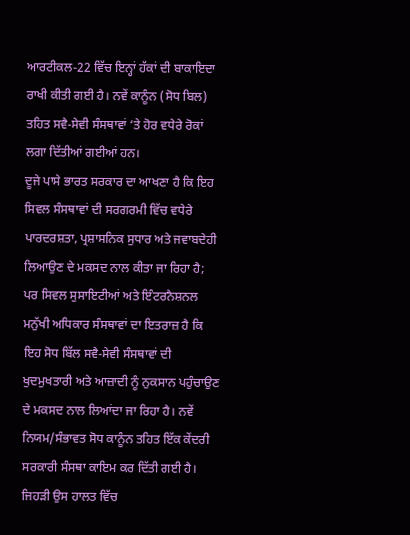ਆਰਟੀਕਲ-22 ਵਿੱਚ ਇਨ੍ਹਾਂ ਹੱਕਾਂ ਦੀ ਬਾਕਾਇਦਾ ਰਾਖੀ ਕੀਤੀ ਗਈ ਹੈ। ਨਵੇਂ ਕਾਨੂੰਨ (ਸੋਧ ਬਿਲ) ਤਹਿਤ ਸਵੈ-ਸੇਵੀ ਸੰਸਥਾਵਾਂ ‘ਤੇ ਹੋਰ ਵਧੇਰੇ ਰੋਕਾਂ ਲਗਾ ਦਿੱਤੀਆਂ ਗਈਆਂ ਹਨ।
ਦੂਜੇ ਪਾਸੇ ਭਾਰਤ ਸਰਕਾਰ ਦਾ ਆਖਣਾ ਹੈ ਕਿ ਇਹ ਸਿਵਲ ਸੰਸਥਾਵਾਂ ਦੀ ਸਰਗਰਮੀ ਵਿੱਚ ਵਧੇਰੇ ਪਾਰਦਰਸ਼ਤਾ, ਪ੍ਰਸ਼ਾਸਨਿਕ ਸੁਧਾਰ ਅਤੇ ਜਵਾਬਦੇਹੀ ਲਿਆਉਣ ਦੇ ਮਕਸਦ ਨਾਲ ਕੀਤਾ ਜਾ ਰਿਹਾ ਹੈ; ਪਰ ਸਿਵਲ ਸੁਸਾਇਟੀਆਂ ਅਤੇ ਇੰਟਰਨੈਸ਼ਨਲ ਮਨੁੱਖੀ ਅਧਿਕਾਰ ਸੰਸਥਾਵਾਂ ਦਾ ਇਤਰਾਜ਼ ਹੈ ਕਿ ਇਹ ਸੋਧ ਬਿੱਲ ਸਵੈ-ਸੇਵੀ ਸੰਸਥਾਵਾਂ ਦੀ ਖੁਦਮੁਖਤਾਰੀ ਅਤੇ ਆਜ਼ਾਦੀ ਨੂੰ ਨੁਕਸਾਨ ਪਹੁੰਚਾਉਣ ਦੇ ਮਕਸਦ ਨਾਲ ਲਿਆਂਦਾ ਜਾ ਰਿਹਾ ਹੈ। ਨਵੇਂ ਨਿਯਮ/ਸੰਭਾਵਤ ਸੋਧ ਕਾਨੂੰਨ ਤਹਿਤ ਇੱਕ ਕੇਂਦਰੀ ਸਰਕਾਰੀ ਸੰਸਥਾ ਕਾਇਮ ਕਰ ਦਿੱਤੀ ਗਈ ਹੈ। ਜਿਹੜੀ ਉਸ ਹਾਲਤ ਵਿੱਚ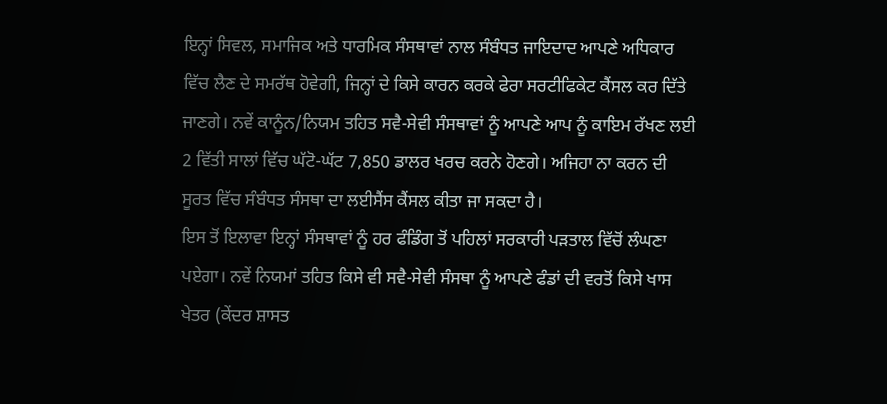ਇਨ੍ਹਾਂ ਸਿਵਲ, ਸਮਾਜਿਕ ਅਤੇ ਧਾਰਮਿਕ ਸੰਸਥਾਵਾਂ ਨਾਲ ਸੰਬੰਧਤ ਜਾਇਦਾਦ ਆਪਣੇ ਅਧਿਕਾਰ ਵਿੱਚ ਲੈਣ ਦੇ ਸਮਰੱਥ ਹੋਵੇਗੀ, ਜਿਨ੍ਹਾਂ ਦੇ ਕਿਸੇ ਕਾਰਨ ਕਰਕੇ ਫੇਰਾ ਸਰਟੀਫਿਕੇਟ ਕੈਂਸਲ ਕਰ ਦਿੱਤੇ ਜਾਣਗੇ। ਨਵੇਂ ਕਾਨੂੰਨ/ਨਿਯਮ ਤਹਿਤ ਸਵੈ-ਸੇਵੀ ਸੰਸਥਾਵਾਂ ਨੂੰ ਆਪਣੇ ਆਪ ਨੂੰ ਕਾਇਮ ਰੱਖਣ ਲਈ 2 ਵਿੱਤੀ ਸਾਲਾਂ ਵਿੱਚ ਘੱਟੋ-ਘੱਟ 7,850 ਡਾਲਰ ਖਰਚ ਕਰਨੇ ਹੋਣਗੇ। ਅਜਿਹਾ ਨਾ ਕਰਨ ਦੀ ਸੂਰਤ ਵਿੱਚ ਸੰਬੰਧਤ ਸੰਸਥਾ ਦਾ ਲਈਸੈਂਸ ਕੈਂਸਲ ਕੀਤਾ ਜਾ ਸਕਦਾ ਹੈ।
ਇਸ ਤੋਂ ਇਲਾਵਾ ਇਨ੍ਹਾਂ ਸੰਸਥਾਵਾਂ ਨੂੰ ਹਰ ਫੰਡਿੰਗ ਤੋਂ ਪਹਿਲਾਂ ਸਰਕਾਰੀ ਪੜਤਾਲ ਵਿੱਚੋਂ ਲੰਘਣਾ ਪਏਗਾ। ਨਵੇਂ ਨਿਯਮਾਂ ਤਹਿਤ ਕਿਸੇ ਵੀ ਸਵੈ-ਸੇਵੀ ਸੰਸਥਾ ਨੂੰ ਆਪਣੇ ਫੰਡਾਂ ਦੀ ਵਰਤੋਂ ਕਿਸੇ ਖਾਸ ਖੇਤਰ (ਕੇਂਦਰ ਸ਼ਾਸਤ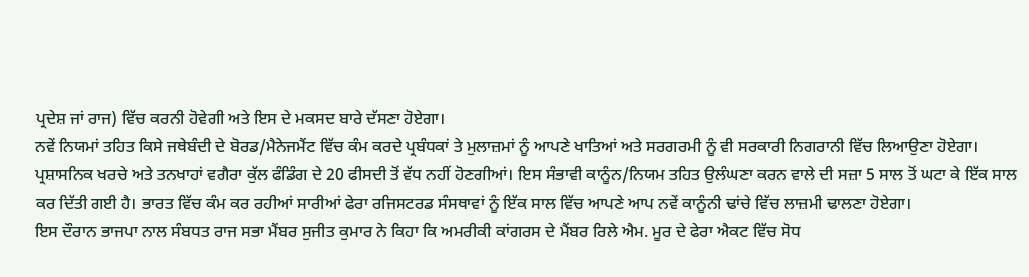ਪ੍ਰਦੇਸ਼ ਜਾਂ ਰਾਜ) ਵਿੱਚ ਕਰਨੀ ਹੋਵੇਗੀ ਅਤੇ ਇਸ ਦੇ ਮਕਸਦ ਬਾਰੇ ਦੱਸਣਾ ਹੋਏਗਾ।
ਨਵੇਂ ਨਿਯਮਾਂ ਤਹਿਤ ਕਿਸੇ ਜਥੇਬੰਦੀ ਦੇ ਬੋਰਡ/ਮੈਨੇਜਮੈਂਟ ਵਿੱਚ ਕੰਮ ਕਰਦੇ ਪ੍ਰਬੰਧਕਾਂ ਤੇ ਮੁਲਾਜ਼ਮਾਂ ਨੂੰ ਆਪਣੇ ਖਾਤਿਆਂ ਅਤੇ ਸਰਗਰਮੀ ਨੂੰ ਵੀ ਸਰਕਾਰੀ ਨਿਗਰਾਨੀ ਵਿੱਚ ਲਿਆਉਣਾ ਹੋਏਗਾ। ਪ੍ਰਸ਼ਾਸਨਿਕ ਖਰਚੇ ਅਤੇ ਤਨਖਾਹਾਂ ਵਗੈਰਾ ਕੁੱਲ ਫੰਡਿੰਗ ਦੇ 20 ਫੀਸਦੀ ਤੋਂ ਵੱਧ ਨਹੀਂ ਹੋਣਗੀਆਂ। ਇਸ ਸੰਭਾਵੀ ਕਾਨੂੰਨ/ਨਿਯਮ ਤਹਿਤ ਉਲੰਘਣਾ ਕਰਨ ਵਾਲੇ ਦੀ ਸਜ਼ਾ 5 ਸਾਲ ਤੋਂ ਘਟਾ ਕੇ ਇੱਕ ਸਾਲ ਕਰ ਦਿੱਤੀ ਗਈ ਹੈ। ਭਾਰਤ ਵਿੱਚ ਕੰਮ ਕਰ ਰਹੀਆਂ ਸਾਰੀਆਂ ਫੇਰਾ ਰਜਿਸਟਰਡ ਸੰਸਥਾਵਾਂ ਨੂੰ ਇੱਕ ਸਾਲ ਵਿੱਚ ਆਪਣੇ ਆਪ ਨਵੇਂ ਕਾਨੂੰਨੀ ਢਾਂਚੇ ਵਿੱਚ ਲਾਜ਼ਮੀ ਢਾਲਣਾ ਹੋਏਗਾ।
ਇਸ ਦੌਰਾਨ ਭਾਜਪਾ ਨਾਲ ਸੰਬਧਤ ਰਾਜ ਸਭਾ ਮੈਂਬਰ ਸੁਜੀਤ ਕੁਮਾਰ ਨੇ ਕਿਹਾ ਕਿ ਅਮਰੀਕੀ ਕਾਂਗਰਸ ਦੇ ਮੈਂਬਰ ਰਿਲੇ ਐਮ. ਮੂਰ ਦੇ ਫੇਰਾ ਐਕਟ ਵਿੱਚ ਸੋਧ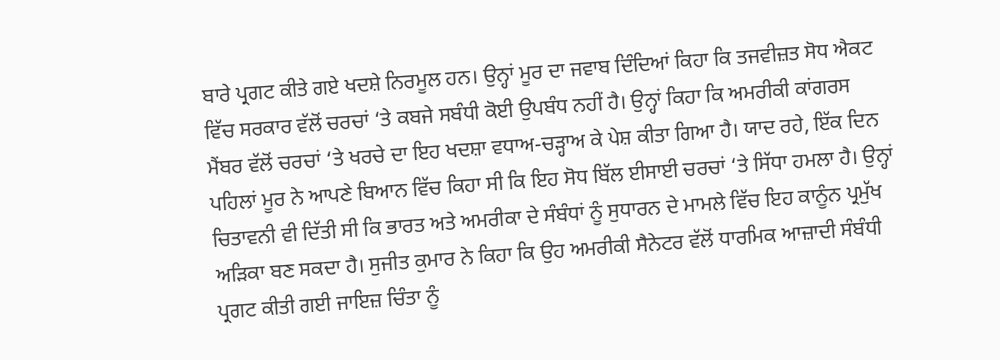ਬਾਰੇ ਪ੍ਰਗਟ ਕੀਤੇ ਗਏ ਖਦਸ਼ੇ ਨਿਰਮੂਲ ਹਨ। ਉਨ੍ਹਾਂ ਮੂਰ ਦਾ ਜਵਾਬ ਦਿੰਦਿਆਂ ਕਿਹਾ ਕਿ ਤਜਵੀਜ਼ਤ ਸੋਧ ਐਕਟ ਵਿੱਚ ਸਰਕਾਰ ਵੱਲੋਂ ਚਰਚਾਂ ‘ਤੇ ਕਬਜੇ ਸਬੰਧੀ ਕੋਈ ਉਪਬੰਧ ਨਹੀਂ ਹੈ। ਉਨ੍ਹਾਂ ਕਿਹਾ ਕਿ ਅਮਰੀਕੀ ਕਾਂਗਰਸ ਮੈਂਬਰ ਵੱਲੋਂ ਚਰਚਾਂ ‘ਤੇ ਖਰਚੇ ਦਾ ਇਹ ਖਦਸ਼ਾ ਵਧਾਅ-ਚੜ੍ਹਾਅ ਕੇ ਪੇਸ਼ ਕੀਤਾ ਗਿਆ ਹੈ। ਯਾਦ ਰਹੇ, ਇੱਕ ਦਿਨ ਪਹਿਲਾਂ ਮੂਰ ਨੇ ਆਪਣੇ ਬਿਆਨ ਵਿੱਚ ਕਿਹਾ ਸੀ ਕਿ ਇਹ ਸੋਧ ਬਿੱਲ ਈਸਾਈ ਚਰਚਾਂ ‘ਤੇ ਸਿੱਧਾ ਹਮਲਾ ਹੈ। ਉਨ੍ਹਾਂ ਚਿਤਾਵਨੀ ਵੀ ਦਿੱਤੀ ਸੀ ਕਿ ਭਾਰਤ ਅਤੇ ਅਮਰੀਕਾ ਦੇ ਸੰਬੰਧਾਂ ਨੂੰ ਸੁਧਾਰਨ ਦੇ ਮਾਮਲੇ ਵਿੱਚ ਇਹ ਕਾਨੂੰਨ ਪ੍ਰਮੁੱਖ ਅੜਿਕਾ ਬਣ ਸਕਦਾ ਹੈ। ਸੁਜੀਤ ਕੁਮਾਰ ਨੇ ਕਿਹਾ ਕਿ ਉਹ ਅਮਰੀਕੀ ਸੈਨੇਟਰ ਵੱਲੋਂ ਧਾਰਮਿਕ ਆਜ਼ਾਦੀ ਸੰਬੰਧੀ ਪ੍ਰਗਟ ਕੀਤੀ ਗਈ ਜਾਇਜ਼ ਚਿੰਤਾ ਨੂੰ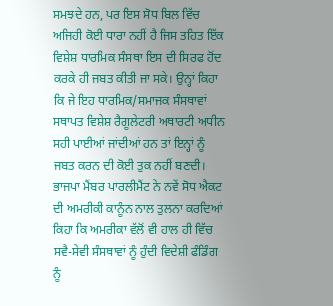ਸਮਝਦੇ ਹਨ, ਪਰ ਇਸ ਸੋਧ ਬਿਲ ਵਿੱਚ ਅਜਿਹੀ ਕੋਈ ਧਾਰਾ ਨਹੀਂ ਹੈ ਜਿਸ ਤਹਿਤ ਇੱਕ ਵਿਸ਼ੇਸ਼ ਧਾਰਮਿਕ ਸੰਸਥਾ ਇਸ ਦੀ ਸਿਰਫ ਹੋਂਦ ਕਰਕੇ ਹੀ ਜਬਤ ਕੀਤੀ ਜਾ ਸਕੇ। ਉਨ੍ਹਾਂ ਕਿਹਾ ਕਿ ਜੇ ਇਹ ਧਾਰਮਿਕ/ਸਮਾਜਕ ਸੰਸਥਾਵਾਂ ਸਥਾਪਤ ਵਿਸ਼ੇਸ਼ ਰੈਗੂਲੇਟਰੀ ਅਥਾਰਟੀ ਅਧੀਨ ਸਹੀ ਪਾਈਆਂ ਜਾਂਦੀਆਂ ਹਨ ਤਾਂ ਇਨ੍ਹਾਂ ਨੂੰ ਜਬਤ ਕਰਨ ਦੀ ਕੋਈ ਤੁਕ ਨਹੀਂ ਬਣਦੀ। ਭਾਜਪਾ ਮੈਂਬਰ ਪਾਰਲੀਮੈਂਟ ਨੇ ਨਵੇਂ ਸੋਧ ਐਕਟ ਦੀ ਅਮਰੀਕੀ ਕਾਨੂੰਨ ਨਾਲ ਤੁਲਨਾ ਕਰਦਿਆਂ ਕਿਹਾ ਕਿ ਅਮਰੀਕਾ ਵੱਲੋਂ ਵੀ ਹਾਲ ਹੀ ਵਿੱਚ ਸਵੈ-ਸੇਵੀ ਸੰਸਥਾਵਾਂ ਨੂੰ ਹੁੰਦੀ ਵਿਦੇਸ਼ੀ ਫੰਡਿੰਗ ਨੂੰ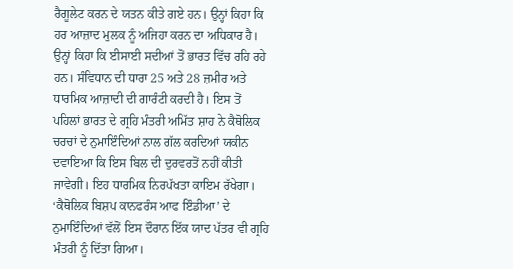ਰੈਗੂਲੇਟ ਕਰਨ ਦੇ ਯਤਨ ਕੀਤੇ ਗਏ ਹਨ। ਉਨ੍ਹਾਂ ਕਿਹਾ ਕਿ ਹਰ ਆਜ਼ਾਦ ਮੁਲਕ ਨੂੰ ਅਜਿਹਾ ਕਰਨ ਦਾ ਅਧਿਕਾਰ ਹੈ। ਉਨ੍ਹਾਂ ਕਿਹਾ ਕਿ ਈਸਾਈ ਸਦੀਆਂ ਤੋਂ ਭਾਰਤ ਵਿੱਚ ਰਹਿ ਰਹੇ ਹਨ। ਸੰਵਿਧਾਨ ਦੀ ਧਾਰਾ 25 ਅਤੇ 28 ਜ਼ਮੀਰ ਅਤੇ ਧਾਰਮਿਕ ਆਜ਼ਾਦੀ ਦੀ ਗਾਰੰਟੀ ਕਰਦੀ ਹੈ। ਇਸ ਤੋਂ ਪਹਿਲਾਂ ਭਾਰਤ ਦੇ ਗ੍ਰਹਿ ਮੰਤਰੀ ਅਮਿੱਤ ਸ਼ਾਹ ਨੇ ਕੈਥੋਲਿਕ ਚਰਚਾਂ ਦੇ ਨੁਮਾਇੰਦਿਆਂ ਨਾਲ ਗੱਲ ਕਰਦਿਆਂ ਯਕੀਨ ਦਵਾਇਆ ਕਿ ਇਸ ਬਿਲ ਦੀ ਦੁਰਵਰਤੋਂ ਨਹੀਂ ਕੀਤੀ ਜਾਵੇਗੀ। ਇਹ ਧਾਰਮਿਕ ਨਿਰਪੱਖਤਾ ਕਾਇਮ ਰੱਖੇਗਾ। ‘ਕੈਥੋਲਿਕ ਬਿਸ਼ਪ ਕਾਨਫਰੰਸ ਆਫ ਇੰਡੀਆ’ ਦੇ ਨੁਮਾਇੰਦਿਆਂ ਵੱਲੋਂ ਇਸ ਦੌਰਾਨ ਇੱਕ ਯਾਦ ਪੱਤਰ ਵੀ ਗ੍ਰਹਿ ਮੰਤਰੀ ਨੂੰ ਦਿੱਤਾ ਗਿਆ।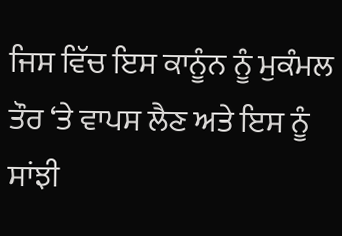ਜਿਸ ਵਿੱਚ ਇਸ ਕਾਨੂੰਨ ਨੂੰ ਮੁਕੰਮਲ ਤੌਰ ‘ਤੇ ਵਾਪਸ ਲੈਣ ਅਤੇ ਇਸ ਨੂੰ ਸਾਂਝੀ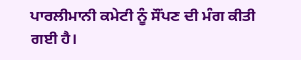ਪਾਰਲੀਮਾਨੀ ਕਮੇਟੀ ਨੂੰ ਸੌਂਪਣ ਦੀ ਮੰਗ ਕੀਤੀ ਗਈ ਹੈ।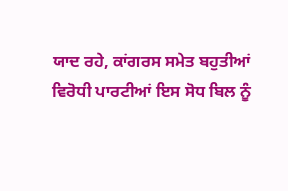ਯਾਦ ਰਹੇ, ਕਾਂਗਰਸ ਸਮੇਤ ਬਹੁਤੀਆਂ ਵਿਰੋਧੀ ਪਾਰਟੀਆਂ ਇਸ ਸੋਧ ਬਿਲ ਨੂੰ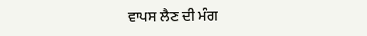ਵਾਪਸ ਲੈਣ ਦੀ ਮੰਗ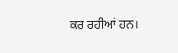ਕਰ ਰਹੀਆਂ ਹਨ।